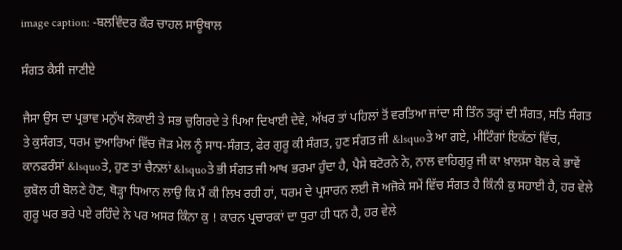image caption: -ਬਲਵਿੰਦਰ ਕੌਰ ਚਾਹਲ ਸਾਊਥਾਲ

ਸੰਗਤ ਕੈਸੀ ਜਾਣੀਏ

ਜੈਸਾ ਉਸ ਦਾ ਪ੍ਰਭਾਵ ਮਨੁੱਖ ਲੋਕਾਈ ਤੇ ਸਭ ਚੁਗਿਰਦੇ ਤੇ ਪਿਆ ਦਿਖਾਈ ਦੇਵੇ, ਅੱਖਰ ਤਾਂ ਪਹਿਲਾਂ ਤੋਂ ਵਰਤਿਆ ਜਾਂਦਾ ਸੀ ਤਿੰਨ ਤਰ੍ਹਾਂ ਦੀ ਸੰਗਤ, ਸਤਿ ਸੰਗਤ ਤੇ ਕੁਸੰਗਤ, ਧਰਮ ਦੁਆਰਿਆਂ ਵਿੱਚ ਜੋੜ ਮੇਲ ਨੂੰ ਸਾਧ-ਸੰਗਤ, ਫੇਰ ਗੁਰੂ ਕੀ ਸੰਗਤ, ਹੁਣ ਸੰਗਤ ਜੀ &lsquoਤੇ ਆ ਗਏ, ਮੀਟਿੰਗਾਂ ਇਕੱਠਾਂ ਵਿੱਚ, ਕਾਨਫਰੰਸਾਂ &lsquoਤੇ, ਹੁਣ ਤਾਂ ਚੈਨਲਾਂ &lsquoਤੇ ਭੀ ਸੰਗਤ ਜੀ ਆਖ ਭਰਮਾ ਹੁੰਦਾ ਹੈ, ਪੈਸੇ ਬਟੋਰਨੇ ਨੇ, ਨਾਲ ਵਾਹਿਗੁਰੂ ਜੀ ਕਾ ਖ਼ਾਲਸਾ ਬੋਲ ਕੇ ਭਾਵੇਂ ਕੁਬੋਲ ਹੀ ਬੋਲਣੇ ਹੋਣ, ਥੋੜ੍ਹਾ ਧਿਆਨ ਲਾਉ ਕਿ ਮੈਂ ਕੀ ਲਿਖ ਰਹੀ ਹਾਂ, ਧਰਮ ਦੇ ਪ੍ਰਸਾਰਨ ਲਈ ਜੋ ਅਜੋਕੇ ਸਮੇਂ ਵਿੱਚ ਸੰਗਤ ਹੈ ਕਿੰਨੀ ਕੁ ਸਹਾਈ ਹੈ, ਹਰ ਵੇਲੇ ਗੁਰੂ ਘਰ ਭਰੇ ਪਏ ਰਹਿੰਦੇ ਨੇ ਪਰ ਅਸਰ ਕਿੰਨਾ ਕੁ ! ਕਾਰਨ ਪ੍ਰਚਾਰਕਾਂ ਦਾ ਧੁਰਾ ਹੀ ਧਨ ਹੈ, ਹਰ ਵੇਲੇ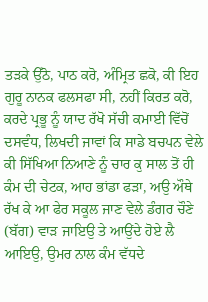ਤੜਕੇ ਉੱਠੋ, ਪਾਠ ਕਰੋ, ਅੰਮ੍ਰਿਤ ਛਕੋ, ਕੀ ਇਹ ਗੁਰੂ ਨਾਨਕ ਫਲਸਫਾ ਸੀ, ਨਹੀਂ ਕਿਰਤ ਕਰੋ, ਕਰਦੇ ਪ੍ਰਭੂ ਨੂੰ ਯਾਦ ਰੱਖੋ ਸੱਚੀ ਕਮਾਈ ਵਿੱਚੋਂ ਦਸਵੰਧ, ਲਿਖਦੀ ਜਾਵਾਂ ਕਿ ਸਾਡੇ ਬਚਪਨ ਵੇਲੇ ਕੀ ਸਿੱਖਿਆ ਨਿਆਣੇ ਨੂੰ ਚਾਰ ਕੁ ਸਾਲ ਤੋਂ ਹੀ ਕੰਮ ਦੀ ਚੇਟਕ, ਆਹ ਭਾਂਡਾ ਫੜਾ, ਅਉ ਔਥੇ ਰੱਖ ਕੇ ਆ ਫੇਰ ਸਕੂਲ ਜਾਣ ਵੇਲੇ ਡੰਗਰ ਚੌਣੇ (ਬੱਗ) ਵਾੜ ਜਾਇਉ ਤੇ ਆਉਂਦੇ ਹੋਏ ਲੈ ਆਇਉ, ਉਮਰ ਨਾਲ ਕੰਮ ਵੱਧਦੇ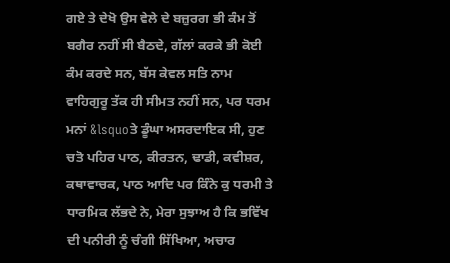ਗਏ ਤੇ ਦੇਖੋ ਉਸ ਵੇਲੇ ਦੇ ਬਜ਼ੁਰਗ ਭੀ ਕੰਮ ਤੋਂ ਬਗੈਰ ਨਹੀਂ ਸੀ ਬੈਠਦੇ, ਗੱਲਾਂ ਕਰਕੇ ਭੀ ਕੋਈ ਕੰਮ ਕਰਦੇ ਸਨ, ਬੱਸ ਕੇਵਲ ਸਤਿ ਨਾਮ ਵਾਹਿਗੁਰੂ ਤੱਕ ਹੀ ਸੀਮਤ ਨਹੀਂ ਸਨ, ਪਰ ਧਰਮ ਮਨਾਂ &lsquoਤੇ ਡੂੰਘਾ ਅਸਰਦਾਇਕ ਸੀ, ਹੁਣ ਚਤੋ ਪਹਿਰ ਪਾਠ, ਕੀਰਤਨ, ਢਾਡੀ, ਕਵੀਸ਼ਰ, ਕਥਾਵਾਚਕ, ਪਾਠ ਆਦਿ ਪਰ ਕਿੰਨੇ ਕੁ ਧਰਮੀ ਤੇ ਧਾਰਮਿਕ ਲੱਭਦੇ ਨੇ, ਮੇਰਾ ਸੁਝਾਅ ਹੈ ਕਿ ਭਵਿੱਖ ਦੀ ਪਨੀਰੀ ਨੂੰ ਚੰਗੀ ਸਿੱਖਿਆ, ਅਚਾਰ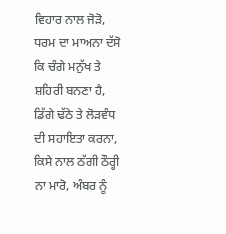ਵਿਹਾਰ ਨਾਲ ਜੋੜੋ, ਧਰਮ ਦਾ ਮਾਅਨਾ ਦੱਸੋ ਕਿ ਚੰਗੇ ਮਨੁੱਖ ਤੇ ਸ਼ਹਿਰੀ ਬਨਣਾ ਹੈ, ਡਿੱਗੇ ਢੱਠੇ ਤੇ ਲੋੜਵੰਧ ਦੀ ਸਹਾਇਤਾ ਕਰਨਾ, ਕਿਸੇ ਨਾਲ ਠੱਗੀ ਠੌਰ੍ਹੀ ਨਾ ਮਾਰੋ, ਅੰਬਰ ਨੂੰ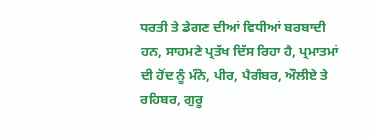ਧਰਤੀ ਤੇ ਡੇਗਣ ਦੀਆਂ ਵਿਧੀਆਂ ਬਰਬਾਦੀ ਹਨ, ਸਾਹਮਣੇ ਪ੍ਰਤੱਖ ਦਿੱਸ ਰਿਹਾ ਹੈ, ਪ੍ਰਮਾਤਮਾਂ ਦੀ ਹੋਂਦ ਨੂੰ ਮੰਨੋ, ਪੀਰ, ਪੈਗੰਬਰ, ਔਲੀਏ ਤੇ ਰਹਿਬਰ, ਗੁਰੂ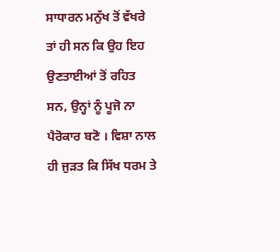ਸਾਧਾਰਨ ਮਨੁੱਖ ਤੋਂ ਵੱਖਰੇ ਤਾਂ ਹੀ ਸਨ ਕਿ ਉਹ ਇਹ ਉਣਤਾਈਆਂ ਤੋਂ ਰਹਿਤ ਸਨ, ਉਨ੍ਹਾਂ ਨੂੰ ਪੂਜੋ ਨਾ ਪੈਰੋਕਾਰ ਬਣੋ । ਵਿਸ਼ਾ ਨਾਲ ਹੀ ਜੁੜਤ ਕਿ ਸਿੱਖ ਧਰਮ ਤੇ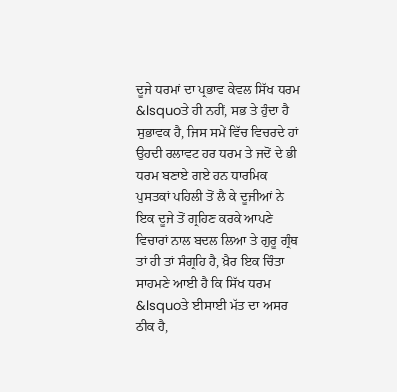ਦੂਜੇ ਧਰਮਾਂ ਦਾ ਪ੍ਰਭਾਵ ਕੇਵਲ ਸਿੱਖ ਧਰਮ &lsquoਤੇ ਹੀ ਨਹੀਂ, ਸਭ ਤੇ ਹੁੰਦਾ ਹੈ ਸੁਭਾਵਕ ਹੈ, ਜਿਸ ਸਮੇਂ ਵਿੱਚ ਵਿਚਰਦੇ ਹਾਂ ਉਹਦੀ ਰਲਾਵਟ ਹਰ ਧਰਮ ਤੇ ਜਦੋਂ ਦੇ ਭੀ ਧਰਮ ਬਣਾਏ ਗਏ ਹਨ ਧਾਰਮਿਕ ਪੁਸਤਕਾਂ ਪਹਿਲੀ ਤੋਂ ਲੈ ਕੇ ਦੂਜੀਆਂ ਨੇ ਇਕ ਦੂਜੇ ਤੋਂ ਗ੍ਰਹਿਣ ਕਰਕੇ ਆਪਣੇ ਵਿਚਾਰਾਂ ਨਾਲ ਬਦਲ ਲਿਆ ਤੇ ਗੁਰੂ ਗ੍ਰੰਥ ਤਾਂ ਹੀ ਤਾਂ ਸੰਗ੍ਰਹਿ ਹੈ, ਖ਼ੈਰ ਇਕ ਚਿੰਤਾ ਸਾਹਮਣੇ ਆਈ ਹੈ ਕਿ ਸਿੱਖ ਧਰਮ &lsquoਤੇ ਈਸਾਈ ਮੱਤ ਦਾ ਅਸਰ ਠੀਕ ਹੈ,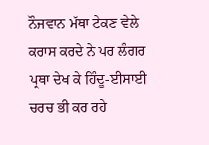ਨੌਜਵਾਨ ਮੱਥਾ ਟੇਕਣ ਵੇਲੇ ਕਰਾਸ ਕਰਦੇ ਨੇ ਪਰ ਲੰਗਰ ਪ੍ਰਥਾ ਦੇਖ ਕੇ ਹਿੰਦੂ-ਈਸਾਈ ਚਰਚ ਭੀ ਕਰ ਰਹੇ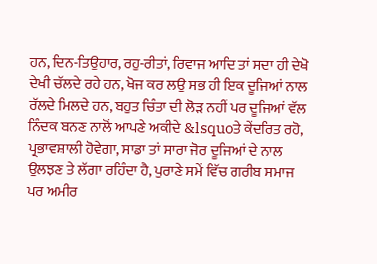ਹਨ, ਦਿਨ-ਤਿਉਹਾਰ, ਰਹੁ-ਰੀਤਾਂ, ਰਿਵਾਜ ਆਦਿ ਤਾਂ ਸਦਾ ਹੀ ਦੇਖੋ ਦੇਖੀ ਚੱਲਦੇ ਰਹੇ ਹਨ, ਖੋਜ ਕਰ ਲਉ ਸਭ ਹੀ ਇਕ ਦੂਜਿਆਂ ਨਾਲ ਰੱਲਦੇ ਮਿਲਦੇ ਹਨ, ਬਹੁਤ ਚਿੰਤਾ ਦੀ ਲੋੜ ਨਹੀਂ ਪਰ ਦੂਜਿਆਂ ਵੱਲ ਨਿੰਦਕ ਬਨਣ ਨਾਲੋਂ ਆਪਣੇ ਅਕੀਦੇ &lsquoਤੇ ਕੇਂਦਰਿਤ ਰਹੋ, ਪ੍ਰਭਾਵਸ਼ਾਲੀ ਹੋਵੇਗਾ, ਸਾਡਾ ਤਾਂ ਸਾਰਾ ਜੋਰ ਦੂਜਿਆਂ ਦੇ ਨਾਲ ਉਲਝਣ ਤੇ ਲੱਗਾ ਰਹਿੰਦਾ ਹੈ, ਪੁਰਾਣੇ ਸਮੇਂ ਵਿੱਚ ਗਰੀਬ ਸਮਾਜ ਪਰ ਅਮੀਰ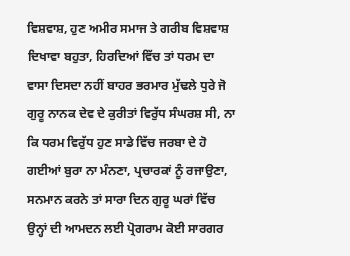ਵਿਸ਼ਵਾਸ਼, ਹੁਣ ਅਮੀਰ ਸਮਾਜ ਤੇ ਗਰੀਬ ਵਿਸ਼ਵਾਸ਼ ਦਿਖਾਵਾ ਬਹੁਤਾ, ਹਿਰਦਿਆਂ ਵਿੱਚ ਤਾਂ ਧਰਮ ਦਾ ਵਾਸਾ ਦਿਸਦਾ ਨਹੀਂ ਬਾਹਰ ਭਰਮਾਰ ਮੁੱਢਲੇ ਧੁਰੇ ਜੋ ਗੁਰੂ ਨਾਨਕ ਦੇਵ ਦੇ ਕੁਰੀਤਾਂ ਵਿਰੁੱਧ ਸੰਘਰਸ਼ ਸੀ, ਨਾ ਕਿ ਧਰਮ ਵਿਰੁੱਧ ਹੁਣ ਸਾਡੇ ਵਿੱਚ ਜਰਬਾ ਦੇ ਹੋ ਗਈਆਂ ਬੁਰਾ ਨਾ ਮੰਨਣਾ, ਪ੍ਰਚਾਰਕਾਂ ਨੂੰ ਰਜਾਉਣਾ, ਸਨਮਾਨ ਕਰਨੇ ਤਾਂ ਸਾਰਾ ਦਿਨ ਗੁਰੂ ਘਰਾਂ ਵਿੱਚ ਉਨ੍ਹਾਂ ਦੀ ਆਮਦਨ ਲਈ ਪ੍ਰੋਗਰਾਮ ਕੋਈ ਸਾਰਗਰ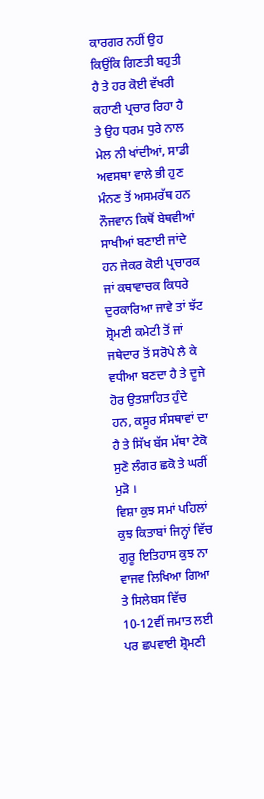ਕਾਰਗਰ ਨਹੀਂ ਉਹ ਕਿਉਂਕਿ ਗਿਣਤੀ ਬਹੁਤੀ ਹੈ ਤੇ ਹਰ ਕੋਈ ਵੱਖਰੀ ਕਹਾਣੀ ਪ੍ਰਚਾਰ ਰਿਹਾ ਹੈ ਤੇ ਉਹ ਧਰਮ ਧੁਰੇ ਨਾਲ ਮੇਲ ਨੀ ਖਾਂਦੀਆਂ, ਸਾਡੀ ਅਵਸਥਾ ਵਾਲੇ ਭੀ ਹੁਣ ਮੰਨਣ ਤੋਂ ਅਸਮਰੱਥ ਹਨ ਨੌਜਵਾਨ ਕਿਥੋਂ ਬੇਥਵੀਆਂ ਸਾਖੀਆਂ ਬਣਾਈ ਜਾਂਦੇ ਹਨ ਜੇਕਰ ਕੋਈ ਪ੍ਰਚਾਰਕ ਜਾਂ ਕਥਾਵਾਚਕ ਕਿਧਰੇ ਦੁਰਕਾਰਿਆ ਜਾਵੇ ਤਾਂ ਝੱਟ ਸ਼੍ਰੋਮਣੀ ਕਮੇਟੀ ਤੋਂ ਜਾਂ ਜਥੇਦਾਰ ਤੋਂ ਸਰੋਪੇ ਲੈ ਕੇ ਵਧੀਆ ਬਣਦਾ ਹੈ ਤੇ ਦੂਜੇ ਹੋਰ ਉਤਸ਼ਾਹਿਤ ਹੁੰਦੇ ਹਨ, ਕਸੂਰ ਸੰਸਥਾਵਾਂ ਦਾ ਹੈ ਤੇ ਸਿੱਖ ਬੱਸ ਮੱਥਾ ਟੇਕੋ ਸੁਣੋ ਲੰਗਰ ਛਕੋ ਤੇ ਘਰੀਂ ਮੁੜੋ ।
ਵਿਸ਼ਾ ਕੁਝ ਸਮਾਂ ਪਹਿਲਾਂ ਕੁਝ ਕਿਤਾਬਾਂ ਜਿਨ੍ਹਾਂ ਵਿੱਚ ਗੁਰੂ ਇਤਿਹਾਸ ਕੁਝ ਨਾ ਵਾਜਵ ਲਿਖਿਆ ਗਿਆ ਤੇ ਸਿਲੇਬਸ ਵਿੱਚ 10-12ਵੀਂ ਜਮਾਤ ਲਈ ਪਰ ਛਪਵਾਈ ਸ਼੍ਰੋਮਣੀ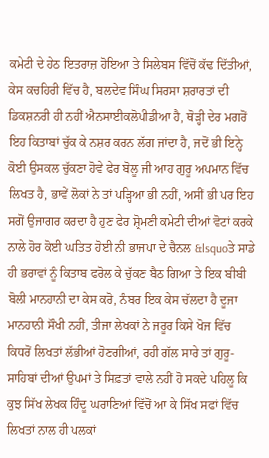ਕਮੇਟੀ ਦੇ ਹੇਠ ਇਤਰਾਜ਼ ਹੋਇਆ ਤੇ ਸਿਲੇਬਸ ਵਿੱਚੋਂ ਕੱਢ ਦਿੱਤੀਆਂ, ਕੇਸ ਕਚਹਿਰੀ ਵਿੱਚ ਹੈ, ਬਲਦੇਵ ਸਿੰਘ ਸਿਰਸਾ ਸ਼ਰਾਰਤਾਂ ਦੀ ਡਿਕਸ਼ਨਰੀ ਹੀ ਨਹੀਂ ਐਨਸਾਈਕਲੋਪੀਡੀਆ ਹੈ, ਥੋੜ੍ਹੀ ਦੇਰ ਮਗਰੋਂ ਇਹ ਕਿਤਾਬਾਂ ਚੁੱਕ ਕੇ ਨਸ਼ਰ ਕਰਨ ਲੱਗ ਜਾਂਦਾ ਹੈ, ਜਦੋਂ ਭੀ ਇਨ੍ਹੇ ਕੋਈ ਉਸਕਲ ਚੁੱਕਣਾ ਹੋਵੇ ਫੇਰ ਬੋਲੂ ਜੀ ਆਹ ਗੁਰੂ ਅਪਮਾਨ ਵਿੱਚ ਲਿਖਤ ਹੈ, ਭਾਵੇਂ ਲੋਕਾਂ ਨੇ ਤਾਂ ਪੜ੍ਹਿਆ ਭੀ ਨਹੀਂ, ਅਸੀਂ ਭੀ ਪਰ ਇਹ ਸਗੋਂ ਉਜਾਗਰ ਕਰਦਾ ਹੈ ਹੁਣ ਫੇਰ ਸ਼੍ਰੋਮਣੀ ਕਮੇਟੀ ਦੀਆਂ ਵੋਟਾਂ ਕਰਕੇ ਨਾਲੇ ਹੋਰ ਕੋਈ ਘਤਿਤ ਹੋਈ ਨੀ ਭਾਜਪਾ ਦੇ ਚੈਨਲ &lsquoਤੇ ਸਾਡੇ ਹੀ ਭਰਾਵਾਂ ਨੂੰ ਕਿਤਾਬ ਫਰੋਲ ਕੇ ਚੁੱਕਣ ਬੈਠ ਗਿਆ ਤੇ ਇਕ ਬੀਬੀ ਬੋਲੀ ਮਾਨਹਾਨੀ ਦਾ ਕੇਸ ਕਰੋ, ਨੰਬਰ ਇਕ ਕੇਸ ਚੱਲਦਾ ਹੈ ਦੂਜਾ ਮਾਨਹਾਨੀ ਸੌਖੀ ਨਹੀਂ, ਤੀਜਾ ਲੇਖਕਾਂ ਨੇ ਜਰੂਰ ਕਿਸੇ ਖੋਜ ਵਿੱਚ ਕਿਧਰੋਂ ਲਿਖਤਾਂ ਲੱਭੀਆਂ ਹੋਣਗੀਆਂ, ਰਹੀ ਗੱਲ ਸਾਰੇ ਤਾਂ ਗੁਰੂ-ਸਾਹਿਬਾਂ ਦੀਆਂ ਉਪਮਾਂ ਤੇ ਸਿਫ਼ਤਾਂ ਵਾਲੇ ਨਹੀਂ ਹੋ ਸਕਦੇ ਪਹਿਲੂ ਕਿ ਕੁਝ ਸਿੱਖ ਲੇਖਕ ਹਿੰਦੂ ਘਰਾਣਿਆਂ ਵਿੱਚੋਂ ਆ ਕੇ ਸਿੱਖ ਸਫਾਂ ਵਿੱਚ ਲਿਖਤਾਂ ਨਾਲ ਹੀ ਪਲਕਾਂ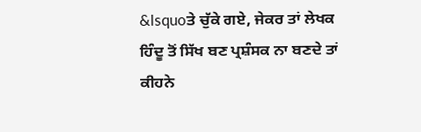&lsquoਤੇ ਚੁੱਕੇ ਗਏ, ਜੇਕਰ ਤਾਂ ਲੇਖਕ ਹਿੰਦੂ ਤੋਂ ਸਿੱਖ ਬਣ ਪ੍ਰਸ਼ੰਸਕ ਨਾ ਬਣਦੇ ਤਾਂ ਕੀਹਨੇ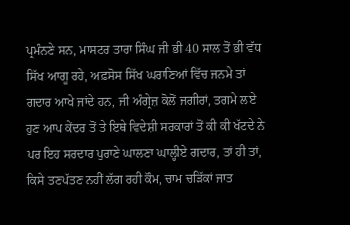ਪ੍ਰਮੰਨਣੇ ਸਨ, ਮਾਸਟਰ ਤਾਰਾ ਸਿੰਘ ਜੀ ਭੀ 40 ਸਾਲ ਤੋਂ ਭੀ ਵੱਧ ਸਿੱਖ ਆਗੂ ਰਹੇ, ਅਫ਼ਸੋਸ ਸਿੱਖ ਘਰਾਣਿਆਂ ਵਿੱਚ ਜਨਮੇ ਤਾਂ ਗਦਾਰ ਆਖੇ ਜਾਂਦੇ ਹਨ, ਜੀ ਅੰਗ੍ਰੇਜ਼ ਕੋਲੋਂ ਜਗੀਰਾਂ, ਤਗਮੇ ਲਏ ਹੁਣ ਆਪ ਕੇਂਦਰ ਤੋਂ ਤੇ ਇਥੇ ਵਿਦੇਸ਼ੀ ਸਰਕਾਰਾਂ ਤੋਂ ਕੀ ਕੀ ਖੱਟਦੇ ਨੇ ਪਰ ਇਹ ਸਰਦਾਰ ਪੁਰਾਣੇ ਘਾਲਣਾ ਘਾਲ੍ਹੀਏ ਗਦਾਰ, ਤਾਂ ਹੀ ਤਾਂ, ਕਿਸੇ ਤਣਪੱਤਣ ਨਹੀਂ ਲੱਗ ਰਹੀ ਕੌਮ, ਚਾਮ ਚੜਿੱਕਾਂ ਜਾਤ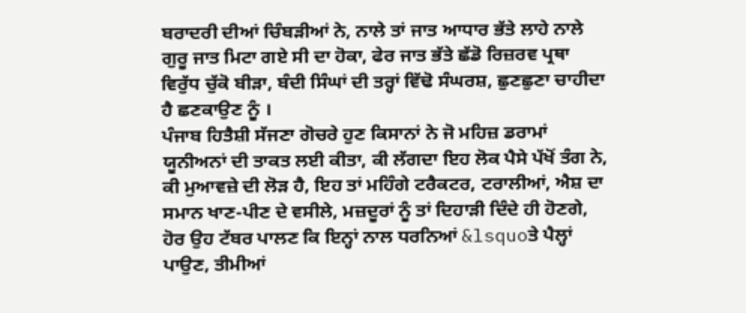ਬਰਾਦਰੀ ਦੀਆਂ ਚਿੰਬੜੀਆਂ ਨੇ, ਨਾਲੇ ਤਾਂ ਜਾਤ ਆਧਾਰ ਭੱਤੇ ਲਾਹੇ ਨਾਲੇ ਗੁਰੂ ਜਾਤ ਮਿਟਾ ਗਏ ਸੀ ਦਾ ਹੋਕਾ, ਫੇਰ ਜਾਤ ਭੱਤੇ ਛੱਡੋ ਰਿਜ਼ਰਵ ਪ੍ਰਥਾ ਵਿਰੁੱਧ ਚੁੱਕੋ ਬੀੜਾ, ਬੰਦੀ ਸਿੰਘਾਂ ਦੀ ਤਰ੍ਹਾਂ ਵਿੱਢੋ ਸੰਘਰਸ਼, ਛੁਣਛੁਣਾ ਚਾਹੀਦਾ ਹੈ ਛਣਕਾਉਣ ਨੂੰ ।
ਪੰਜਾਬ ਹਿਤੈਸ਼ੀ ਸੱਜਣਾ ਗੋਚਰੇ ਹੁਣ ਕਿਸਾਨਾਂ ਨੇ ਜੋ ਮਹਿਜ਼ ਡਰਾਮਾਂ ਯੂਨੀਅਨਾਂ ਦੀ ਤਾਕਤ ਲਈ ਕੀਤਾ, ਕੀ ਲੱਗਦਾ ਇਹ ਲੋਕ ਪੈਸੇ ਪੱਖੋਂ ਤੰਗ ਨੇ, ਕੀ ਮੁਆਵਜ਼ੇ ਦੀ ਲੋੜ ਹੈ, ਇਹ ਤਾਂ ਮਹਿੰਗੇ ਟਰੈਕਟਰ, ਟਰਾਲੀਆਂ, ਐਸ਼ ਦਾ ਸਮਾਨ ਖਾਣ-ਪੀਣ ਦੇ ਵਸੀਲੇ, ਮਜ਼ਦੂਰਾਂ ਨੂੰ ਤਾਂ ਦਿਹਾੜੀ ਦਿੰਦੇ ਹੀ ਹੋਣਗੇ, ਹੋਰ ਉਹ ਟੱਬਰ ਪਾਲਣ ਕਿ ਇਨ੍ਹਾਂ ਨਾਲ ਧਰਨਿਆਂ &lsquoਤੇ ਪੈਲ੍ਹਾਂ ਪਾਉਣ, ਤੀਮੀਆਂ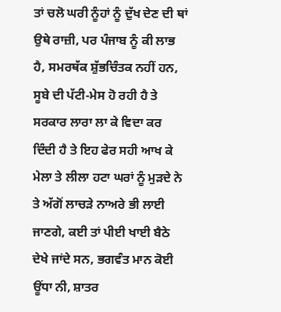ਤਾਂ ਚਲੋ ਘਰੀ ਨੂੰਹਾਂ ਨੂੰ ਦੁੱਖ ਦੇਣ ਦੀ ਥਾਂ ਉਥੇ ਰਾਜ਼ੀ, ਪਰ ਪੰਜਾਬ ਨੂੰ ਕੀ ਲਾਭ ਹੈ, ਸਮਰਥੱਕ ਸ਼ੁੱਭਚਿੰਤਕ ਨਹੀਂ ਹਨ, ਸੂਬੇ ਦੀ ਪੱਟੀ-ਮੇਸ ਹੋ ਰਹੀ ਹੈ ਤੇ ਸਰਕਾਰ ਲਾਰਾ ਲਾ ਕੇ ਵਿਦਾ ਕਰ ਦਿੰਦੀ ਹੈ ਤੇ ਇਹ ਫੇਰ ਸਹੀ ਆਖ ਕੇ ਮੇਲਾ ਤੇ ਲੀਲਾ ਹਟਾ ਘਰਾਂ ਨੂੰ ਮੁੜਦੇ ਨੇ ਤੇ ਅੱਗੋਂ ਲਾਚੜੇ ਨਾਅਰੇ ਭੀ ਲਾਈ ਜਾਣਗੇ, ਕਈ ਤਾਂ ਪੀਈ ਖਾਈ ਬੈਠੇ ਦੇਖੇ ਜਾਂਦੇ ਸਨ, ਭਗਵੰਤ ਮਾਨ ਕੋਈ ਊਂਧਾ ਨੀ, ਸ਼ਾਤਰ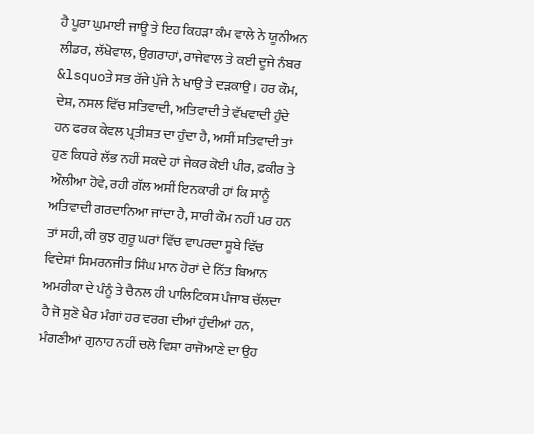ਹੈ ਪੂਰਾ ਘੁਮਾਈ ਜਾਊ ਤੇ ਇਹ ਕਿਹੜਾ ਕੰਮ ਵਾਲੇ ਨੇ ਯੂਨੀਅਨ ਲੀਡਰ, ਲੱਖੋਵਾਲ, ਉਗਰਾਹਾਂ, ਰਾਜੇਵਾਲ ਤੇ ਕਈ ਦੂਜੇ ਨੰਬਰ &lsquoਤੇ ਸਭ ਰੱਜੇ ਪੁੱਜੇ ਨੇ ਖਾਉ ਤੇ ਦੜਕਾਉ । ਹਰ ਕੌਮ, ਦੇਸ਼, ਨਸਲ ਵਿੱਚ ਸਤਿਵਾਦੀ, ਅਤਿਵਾਦੀ ਤੇ ਵੱਖਵਾਦੀ ਹੁੰਦੇ ਹਨ ਫਰਕ ਕੇਵਲ ਪ੍ਰਤੀਸ਼ਤ ਦਾ ਹੁੰਦਾ ਹੈ, ਅਸੀਂ ਸਤਿਵਾਦੀ ਤਾਂ ਹੁਣ ਕਿਧਰੇ ਲੱਭ ਨਹੀਂ ਸਕਦੇ ਹਾਂ ਜੇਕਰ ਕੋਈ ਪੀਰ, ਫ਼ਕੀਰ ਤੇ ਔਲੀਆ ਹੋਵੇ, ਰਹੀ ਗੱਲ ਅਸੀਂ ਇਨਕਾਰੀ ਹਾਂ ਕਿ ਸਾਨੂੰ ਅਤਿਵਾਦੀ ਗਰਦਾਨਿਆ ਜਾਂਦਾ ਹੈ, ਸਾਰੀ ਕੌਮ ਨਹੀਂ ਪਰ ਹਨ ਤਾਂ ਸਹੀ, ਕੀ ਕੁਝ ਗੁਰੂ ਘਰਾਂ ਵਿੱਚ ਵਾਪਰਦਾ ਸੂਬੇ ਵਿੱਚ ਵਿਦੇਸ਼ਾਂ ਸਿਮਰਨਜੀਤ ਸਿੰਘ ਮਾਨ ਹੋਰਾਂ ਦੇ ਨਿੱਤ ਬਿਆਨ ਅਮਰੀਕਾ ਦੇ ਪੰਨੂੰ ਤੇ ਚੈਨਲ ਹੀ ਪਾਲਿਟਿਕਸ ਪੰਜਾਬ ਚੱਲਦਾ ਹੈ ਜੋ ਸੁਣੋ ਖੈਰ ਮੰਗਾਂ ਹਰ ਵਰਗ ਦੀਆਂ ਹੁੰਦੀਆਂ ਹਨ, ਮੰਗਣੀਆਂ ਗੁਨਾਹ ਨਹੀਂ ਚਲੋ ਵਿਸ਼ਾ ਰਾਜੋਆਣੇ ਦਾ ਉਹ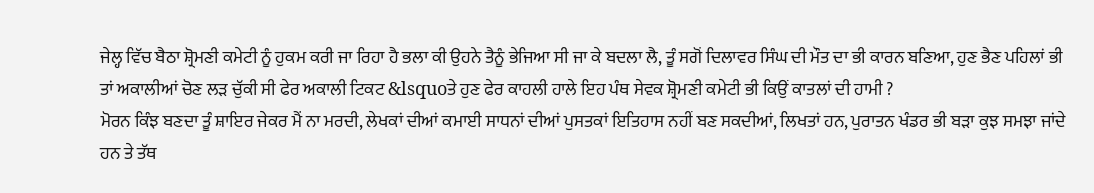ਜੇਲ੍ਹ ਵਿੱਚ ਬੈਠਾ ਸ਼੍ਰੋਮਣੀ ਕਮੇਟੀ ਨੂੰ ਹੁਕਮ ਕਰੀ ਜਾ ਰਿਹਾ ਹੈ ਭਲਾ ਕੀ ਉਹਨੇ ਤੈਨੂੰ ਭੇਜਿਆ ਸੀ ਜਾ ਕੇ ਬਦਲਾ ਲੈ, ਤੂੰ ਸਗੋਂ ਦਿਲਾਵਰ ਸਿੰਘ ਦੀ ਮੌਤ ਦਾ ਭੀ ਕਾਰਨ ਬਣਿਆ, ਹੁਣ ਭੈਣ ਪਹਿਲਾਂ ਭੀ ਤਾਂ ਅਕਾਲੀਆਂ ਚੋਣ ਲੜ ਚੁੱਕੀ ਸੀ ਫੇਰ ਅਕਾਲੀ ਟਿਕਟ &lsquoਤੇ ਹੁਣ ਫੇਰ ਕਾਹਲੀ ਹਾਲੇ ਇਹ ਪੰਥ ਸੇਵਕ ਸ਼੍ਰੋਮਣੀ ਕਮੇਟੀ ਭੀ ਕਿਉਂ ਕਾਤਲਾਂ ਦੀ ਹਾਮੀ ?
ਮੋਰਨ ਕਿੰਝ ਬਣਦਾ ਤੂੰ ਸ਼ਾਇਰ ਜੇਕਰ ਮੈਂ ਨਾ ਮਰਦੀ, ਲੇਖਕਾਂ ਦੀਆਂ ਕਮਾਈ ਸਾਧਨਾਂ ਦੀਆਂ ਪੁਸਤਕਾਂ ਇਤਿਹਾਸ ਨਹੀਂ ਬਣ ਸਕਦੀਆਂ, ਲਿਖਤਾਂ ਹਨ, ਪੁਰਾਤਨ ਖੰਡਰ ਭੀ ਬੜਾ ਕੁਝ ਸਮਝਾ ਜਾਂਦੇ ਹਨ ਤੇ ਤੱਥ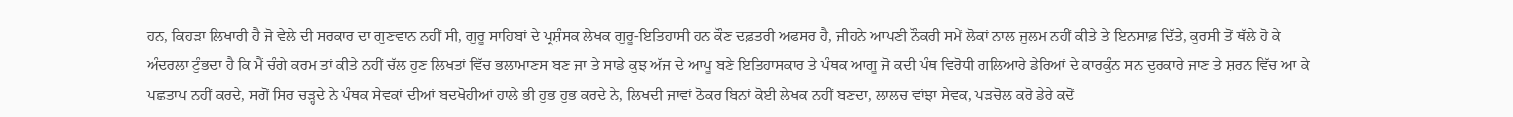ਹਨ, ਕਿਹੜਾ ਲਿਖਾਰੀ ਹੈ ਜੋ ਵੇਲੇ ਦੀ ਸਰਕਾਰ ਦਾ ਗੁਣਵਾਨ ਨਹੀਂ ਸੀ, ਗੁਰੂ ਸਾਹਿਬਾਂ ਦੇ ਪ੍ਰਸ਼ੰਸਕ ਲੇਖਕ ਗੁਰੂ-ਇਤਿਹਾਸੀ ਹਨ ਕੌਣ ਦਫ਼ਤਰੀ ਅਫਸਰ ਹੈ, ਜੀਹਨੇ ਆਪਣੀ ਨੌਕਰੀ ਸਮੇਂ ਲੋਕਾਂ ਨਾਲ ਜੁਲਮ ਨਹੀਂ ਕੀਤੇ ਤੇ ਇਨਸਾਫ਼ ਦਿੱਤੇ, ਕੁਰਸੀ ਤੋਂ ਥੱਲੇ ਹੋ ਕੇ ਅੰਦਰਲਾ ਟੁੰਭਦਾ ਹੈ ਕਿ ਮੈਂ ਚੰਗੇ ਕਰਮ ਤਾਂ ਕੀਤੇ ਨਹੀਂ ਚੱਲ ਹੁਣ ਲਿਖਤਾਂ ਵਿੱਚ ਭਲਾਮਾਣਸ ਬਣ ਜਾ ਤੇ ਸਾਡੇ ਕੁਝ ਅੱਜ ਦੇ ਆਪੂ ਬਣੇ ਇਤਿਹਾਸਕਾਰ ਤੇ ਪੰਥਕ ਆਗੂ ਜੋ ਕਦੀ ਪੰਥ ਵਿਰੋਧੀ ਗਲਿਆਰੇ ਡੇਰਿਆਂ ਦੇ ਕਾਰਕੁੰਨ ਸਨ ਦੁਰਕਾਰੇ ਜਾਣ ਤੇ ਸ਼ਰਨ ਵਿੱਚ ਆ ਕੇ ਪਛਤਾਪ ਨਹੀਂ ਕਰਦੇ, ਸਗੋਂ ਸਿਰ ਚੜ੍ਹਦੇ ਨੇ ਪੰਥਕ ਸੇਵਕਾਂ ਦੀਆਂ ਬਦਖੋਹੀਆਂ ਹਾਲੇ ਭੀ ਹੁਭ ਹੁਭ ਕਰਦੇ ਨੇ, ਲਿਖਦੀ ਜਾਵਾਂ ਠੋਕਰ ਬਿਨਾਂ ਕੋਈ ਲੇਖਕ ਨਹੀਂ ਬਣਦਾ, ਲਾਲਚ ਵਾਂਝਾ ਸੇਵਕ, ਪੜਚੋਲ ਕਰੋ ਡੇਰੇ ਕਦੋਂ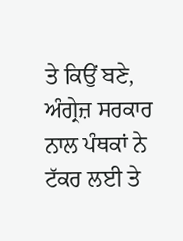ਤੇ ਕਿਉਂ ਬਣੇ, ਅੰਗ੍ਰੇਜ਼ ਸਰਕਾਰ ਨਾਲ ਪੰਥਕਾਂ ਨੇ ਟੱਕਰ ਲਈ ਤੇ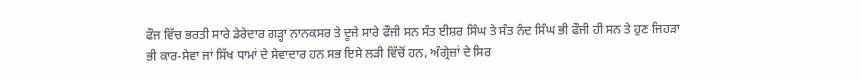ਫੌਜ ਵਿੱਚ ਭਰਤੀ ਸਾਰੇ ਡੇਰੇਦਾਰ ਗੜ੍ਹਾ ਨਾਨਕਸਰ ਤੇ ਦੂਜੇ ਸਾਰੇ ਫੌਜੀ ਸਨ ਸੰਤ ਈਸ਼ਰ ਸਿੰਘ ਤੇ ਸੰਤ ਨੰਦ ਸਿੰਘ ਭੀ ਫੌਜੀ ਹੀ ਸਨ ਤੇ ਹੁਣ ਜਿਹੜਾ ਭੀ ਕਾਰ-ਸੇਵਾ ਜਾਂ ਸਿੱਖ ਧਾਮਾਂ ਦੇ ਸੇਵਾਦਾਰ ਹਨ ਸਭ ਇਸੇ ਲੜੀ ਵਿੱਚੋਂ ਹਨ, ਅੰਗ੍ਰੇਜ਼ਾਂ ਦੇ ਸਿਰ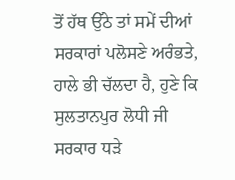ਤੋਂ ਹੱਥ ਉੱਠੇ ਤਾਂ ਸਮੇਂ ਦੀਆਂ ਸਰਕਾਰਾਂ ਪਲੋਸਣੇ ਅਰੰਭਤੇ, ਹਾਲੇ ਭੀ ਚੱਲਦਾ ਹੈ, ਹੁਣੇ ਕਿ ਸੁਲਤਾਨਪੁਰ ਲੋਧੀ ਜੀ ਸਰਕਾਰ ਧੜੇ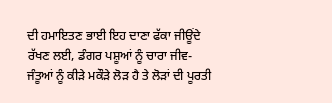ਦੀ ਹਮਾਇਤਣ ਭਾਈ ਇਹ ਦਾਣਾ ਫੱਕਾ ਜੀਊਂਦੇ ਰੱਖਣ ਲਈ, ਡੰਗਰ ਪਸ਼ੂਆਂ ਨੂੰ ਚਾਰਾ ਜੀਵ-ਜੰਤੂਆਂ ਨੂੰ ਕੀੜੇ ਮਕੌੜੇ ਲੋੜ ਹੈ ਤੇ ਲੋੜਾਂ ਦੀ ਪੂਰਤੀ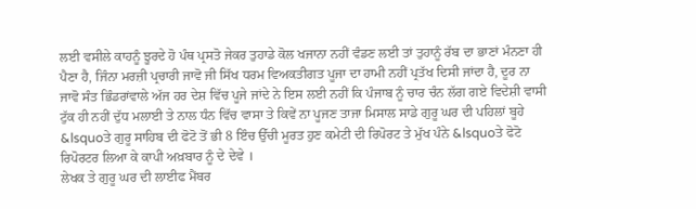ਲਈ ਵਸੀਲੇ ਕਾਹਨੂੰ ਝੂਰਦੇ ਹੋ ਪੰਥ ਪ੍ਰਸਤੋ ਜੇਕਰ ਤੁਹਾਡੇ ਕੋਲ ਖਜਾਨਾ ਨਹੀਂ ਵੰਡਣ ਲਈ ਤਾਂ ਤੁਹਾਨੂੰ ਰੱਬ ਦਾ ਭਾਣਾਂ ਮੰਨਣਾ ਹੀ ਪੈਣਾ ਹੈ, ਜਿੰਨਾ ਮਰਜ਼ੀ ਪ੍ਰਚਾਰੀ ਜਾਵੋ ਜੀ ਸਿੱਖ ਧਰਮ ਵਿਅਕਤੀਗਤ ਪੂਜਾ ਦਾ ਹਾਮੀ ਨਹੀਂ ਪ੍ਰਤੱਖ ਦਿਸੀ ਜਾਂਦਾ ਹੈ, ਦੂਰ ਨਾ ਜਾਵੋ ਸੰਤ ਭਿੰਡਰਾਂਵਾਲੇ ਅੱਜ ਹਰ ਦੇਸ਼ ਵਿੱਚ ਪੂਜੇ ਜਾਂਦੇ ਨੇ ਇਸ ਲਈ ਨਹੀਂ ਕਿ ਪੰਜਾਬ ਨੂੰ ਚਾਰ ਚੰਨ ਲੱਗ ਗਏ ਵਿਦੇਸ਼ੀ ਵਾਸੀ ਟੁੱਕ ਹੀ ਨਹੀਂ ਦੁੱਧ ਮਲਾਈ ਤੇ ਨਾਲ ਧੰਨ ਵਿੱਚ ਵਾਸਾ ਤੇ ਕਿਵੇਂ ਨਾ ਪੂਜਣ ਤਾਜਾ ਮਿਸਾਲ ਸਾਡੇ ਗੁਰੂ ਘਰ ਦੀ ਪਹਿਲਾਂ ਬੂਹੇ &lsquoਤੇ ਗੁਰੂ ਸਾਹਿਬ ਦੀ ਫੋਟੋ ਤੋਂ ਭੀ 8 ਇੰਚ ਉੱਚੀ ਮੂਰਤ ਹੁਣ ਕਮੇਟੀ ਦੀ ਰਿਪੋਰਟ ਤੇ ਮੁੱਖ ਪੰਨੇ &lsquoਤੇ ਫੋਟੋ ਰਿਪੋਰਟਰ ਲਿਆ ਕੇ ਕਾਪੀ ਅਖ਼ਬਾਰ ਨੂੰ ਦੇ ਦੇਵੇ ।
ਲੇਖਕ ਤੇ ਗੁਰੂ ਘਰ ਦੀ ਲਾਈਫ ਮੈਂਬਰ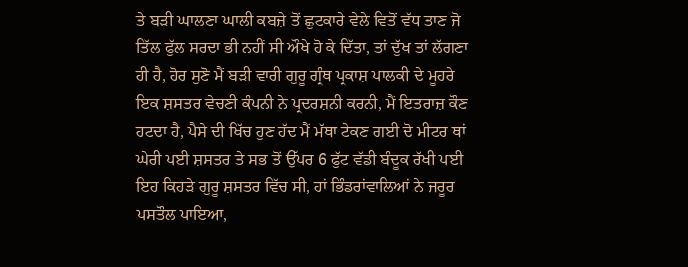ਤੇ ਬੜੀ ਘਾਲਣਾ ਘਾਲੀ ਕਬਜ਼ੇ ਤੋਂ ਛੁਟਕਾਰੇ ਵੇਲੇ ਵਿਤੋਂ ਵੱਧ ਤਾਣ ਜੋ ਤਿੱਲ ਫੁੱਲ ਸਰਦਾ ਭੀ ਨਹੀਂ ਸੀ ਔਖੇ ਹੋ ਕੇ ਦਿੱਤਾ, ਤਾਂ ਦੁੱਖ ਤਾਂ ਲੱਗਣਾ ਹੀ ਹੈ, ਹੋਰ ਸੁਣੋ ਮੈਂ ਬੜੀ ਵਾਰੀ ਗੁਰੂ ਗ੍ਰੰਥ ਪ੍ਰਕਾਸ਼ ਪਾਲਕੀ ਦੇ ਮੂਹਰੇ ਇਕ ਸ਼ਸਤਰ ਵੇਚਣੀ ਕੰਪਨੀ ਨੇ ਪ੍ਰਦਰਸ਼ਨੀ ਕਰਨੀ, ਮੈਂ ਇਤਰਾਜ਼ ਕੌਣ ਹਟਦਾ ਹੈ, ਪੈਸੇ ਦੀ ਖਿੱਚ ਹੁਣ ਹੱਦ ਮੈਂ ਮੱਥਾ ਟੇਕਣ ਗਈ ਦੋ ਮੀਟਰ ਥਾਂ ਘੇਰੀ ਪਈ ਸ਼ਸਤਰ ਤੇ ਸਭ ਤੋਂ ਉੱਪਰ 6 ਫੁੱਟ ਵੱਡੀ ਬੰਦੂਕ ਰੱਖੀ ਪਈ ਇਹ ਕਿਹੜੇ ਗੁਰੂ ਸ਼ਸਤਰ ਵਿੱਚ ਸੀ, ਹਾਂ ਭਿੰਡਰਾਂਵਾਲਿਆਂ ਨੇ ਜਰੂਰ ਪਸਤੌਲ ਪਾਇਆ,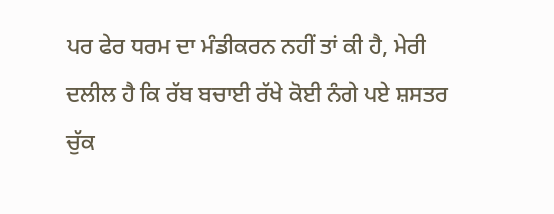ਪਰ ਫੇਰ ਧਰਮ ਦਾ ਮੰਡੀਕਰਨ ਨਹੀਂ ਤਾਂ ਕੀ ਹੈ, ਮੇਰੀ ਦਲੀਲ ਹੈ ਕਿ ਰੱਬ ਬਚਾਈ ਰੱਖੇ ਕੋਈ ਨੰਗੇ ਪਏ ਸ਼ਸਤਰ ਚੁੱਕ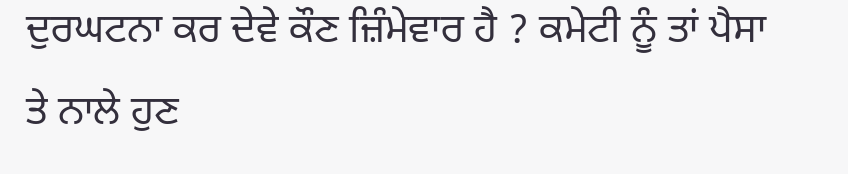ਦੁਰਘਟਨਾ ਕਰ ਦੇਵੇ ਕੌਣ ਜ਼ਿੰਮੇਵਾਰ ਹੈ ? ਕਮੇਟੀ ਨੂੰ ਤਾਂ ਪੈਸਾ ਤੇ ਨਾਲੇ ਹੁਣ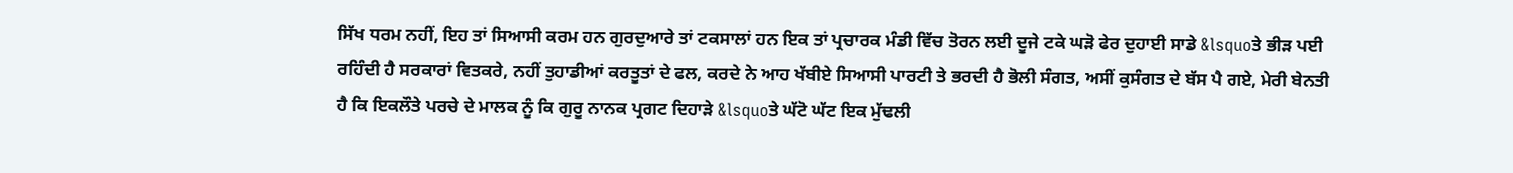ਸਿੱਖ ਧਰਮ ਨਹੀਂ, ਇਹ ਤਾਂ ਸਿਆਸੀ ਕਰਮ ਹਨ ਗੁਰਦੁਆਰੇ ਤਾਂ ਟਕਸਾਲਾਂ ਹਨ ਇਕ ਤਾਂ ਪ੍ਰਚਾਰਕ ਮੰਡੀ ਵਿੱਚ ਤੋਰਨ ਲਈ ਦੂਜੇ ਟਕੇ ਘੜੋ ਫੇਰ ਦੁਹਾਈ ਸਾਡੇ &lsquoਤੇ ਭੀੜ ਪਈ ਰਹਿੰਦੀ ਹੈ ਸਰਕਾਰਾਂ ਵਿਤਕਰੇ, ਨਹੀਂ ਤੁਹਾਡੀਆਂ ਕਰਤੂਤਾਂ ਦੇ ਫਲ, ਕਰਦੇ ਨੇ ਆਹ ਖੱਬੀਏ ਸਿਆਸੀ ਪਾਰਟੀ ਤੇ ਭਰਦੀ ਹੈ ਭੋਲੀ ਸੰਗਤ, ਅਸੀਂ ਕੁਸੰਗਤ ਦੇ ਬੱਸ ਪੈ ਗਏ, ਮੇਰੀ ਬੇਨਤੀ ਹੈ ਕਿ ਇਕਲੌਤੇ ਪਰਚੇ ਦੇ ਮਾਲਕ ਨੂੰ ਕਿ ਗੁਰੂ ਨਾਨਕ ਪ੍ਰਗਟ ਦਿਹਾੜੇ &lsquoਤੇ ਘੱਟੋ ਘੱਟ ਇਕ ਮੁੱਢਲੀ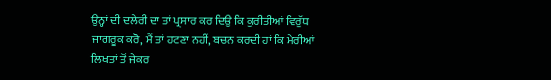ਉਨ੍ਹਾਂ ਦੀ ਦਲੇਰੀ ਦਾ ਤਾਂ ਪ੍ਰਸਾਰ ਕਰ ਦਿਉ ਕਿ ਕੁਰੀਤੀਆਂ ਵਿਰੁੱਧ ਜਾਗਰੂਕ ਕਰੋ, ਮੈਂ ਤਾਂ ਹਟਣਾ ਨਹੀਂ, ਬਚਨ ਕਰਦੀ ਹਾਂ ਕਿ ਮੇਰੀਆਂ ਲਿਖਤਾਂ ਤੋਂ ਜੇਕਰ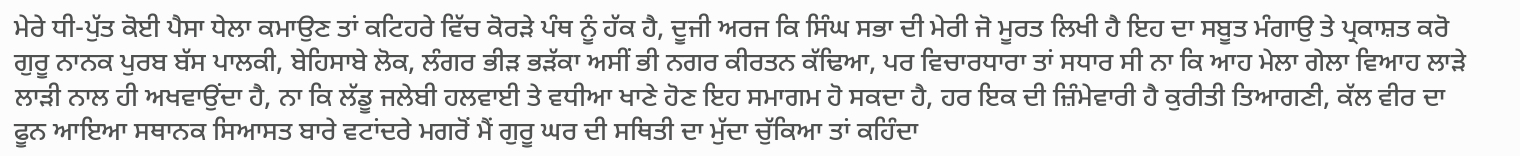ਮੇਰੇ ਧੀ-ਪੁੱਤ ਕੋਈ ਪੈਸਾ ਧੇਲਾ ਕਮਾਉਣ ਤਾਂ ਕਟਿਹਰੇ ਵਿੱਚ ਕੋਰੜੇ ਪੰਥ ਨੂੰ ਹੱਕ ਹੈ, ਦੂਜੀ ਅਰਜ ਕਿ ਸਿੰਘ ਸਭਾ ਦੀ ਮੇਰੀ ਜੋ ਮੂਰਤ ਲਿਖੀ ਹੈ ਇਹ ਦਾ ਸਬੂਤ ਮੰਗਾਉ ਤੇ ਪ੍ਰਕਾਸ਼ਤ ਕਰੋ ਗੁਰੂ ਨਾਨਕ ਪੁਰਬ ਬੱਸ ਪਾਲਕੀ, ਬੇਹਿਸਾਬੇ ਲੋਕ, ਲੰਗਰ ਭੀੜ ਭੜੱਕਾ ਅਸੀਂ ਭੀ ਨਗਰ ਕੀਰਤਨ ਕੱਢਿਆ, ਪਰ ਵਿਚਾਰਧਾਰਾ ਤਾਂ ਸਧਾਰ ਸੀ ਨਾ ਕਿ ਆਹ ਮੇਲਾ ਗੇਲਾ ਵਿਆਹ ਲਾੜੇ ਲਾੜੀ ਨਾਲ ਹੀ ਅਖਵਾਉਂਦਾ ਹੈ, ਨਾ ਕਿ ਲੱਡੂ ਜਲੇਬੀ ਹਲਵਾਈ ਤੇ ਵਧੀਆ ਖਾਣੇ ਹੋਣ ਇਹ ਸਮਾਗਮ ਹੋ ਸਕਦਾ ਹੈ, ਹਰ ਇਕ ਦੀ ਜ਼ਿੰਮੇਵਾਰੀ ਹੈ ਕੁਰੀਤੀ ਤਿਆਗਣੀ, ਕੱਲ ਵੀਰ ਦਾ ਫੂਨ ਆਇਆ ਸਥਾਨਕ ਸਿਆਸਤ ਬਾਰੇ ਵਟਾਂਦਰੇ ਮਗਰੋਂ ਮੈਂ ਗੁਰੂ ਘਰ ਦੀ ਸਥਿਤੀ ਦਾ ਮੁੱਦਾ ਚੁੱਕਿਆ ਤਾਂ ਕਹਿੰਦਾ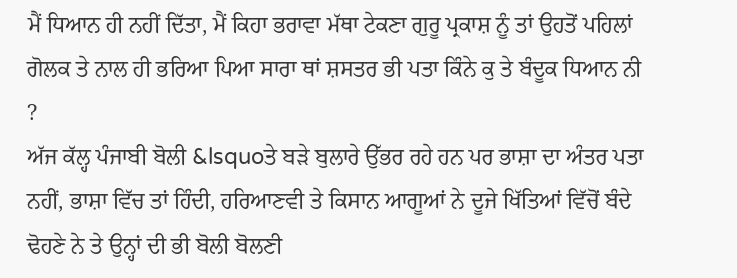ਮੈਂ ਧਿਆਨ ਹੀ ਨਹੀਂ ਦਿੱਤਾ, ਮੈਂ ਕਿਹਾ ਭਰਾਵਾ ਮੱਥਾ ਟੇਕਣਾ ਗੁਰੂ ਪ੍ਰਕਾਸ਼ ਨੂੰ ਤਾਂ ਉਹਤੋਂ ਪਹਿਲਾਂ ਗੋਲਕ ਤੇ ਨਾਲ ਹੀ ਭਰਿਆ ਪਿਆ ਸਾਰਾ ਥਾਂ ਸ਼ਸਤਰ ਭੀ ਪਤਾ ਕਿੰਨੇ ਕੁ ਤੇ ਬੰਦੂਕ ਧਿਆਨ ਨੀ ?
ਅੱਜ ਕੱਲ੍ਹ ਪੰਜਾਬੀ ਬੋਲੀ &lsquoਤੇ ਬੜੇ ਬੁਲਾਰੇ ਉੱਭਰ ਰਹੇ ਹਨ ਪਰ ਭਾਸ਼ਾ ਦਾ ਅੰਤਰ ਪਤਾ ਨਹੀਂ, ਭਾਸ਼ਾ ਵਿੱਚ ਤਾਂ ਹਿੰਦੀ, ਹਰਿਆਣਵੀ ਤੇ ਕਿਸਾਨ ਆਗੂਆਂ ਨੇ ਦੂਜੇ ਖਿੱਤਿਆਂ ਵਿੱਚੋਂ ਬੰਦੇ ਢੋਹਣੇ ਨੇ ਤੇ ਉਨ੍ਹਾਂ ਦੀ ਭੀ ਬੋਲੀ ਬੋਲਣੀ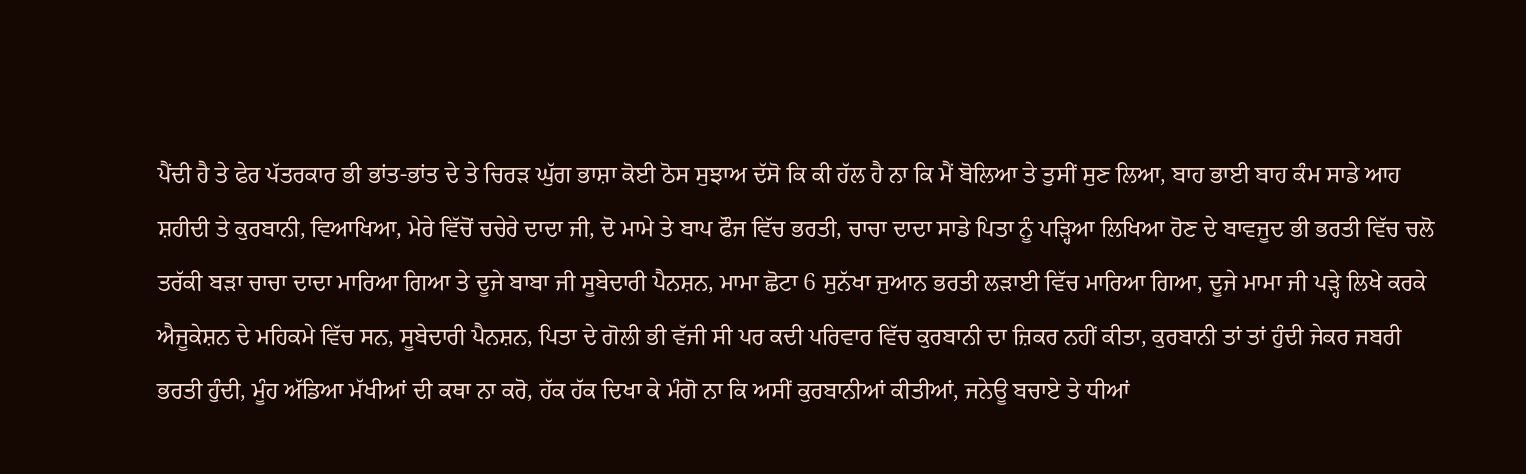ਪੈਂਦੀ ਹੈ ਤੇ ਫੇਰ ਪੱਤਰਕਾਰ ਭੀ ਭਾਂਤ-ਭਾਂਤ ਦੇ ਤੇ ਚਿਰੜ ਘੁੱਗ ਭਾਸ਼ਾ ਕੋਈ ਠੋਸ ਸੁਝਾਅ ਦੱਸੋ ਕਿ ਕੀ ਹੱਲ ਹੈ ਨਾ ਕਿ ਮੈਂ ਬੋਲਿਆ ਤੇ ਤੁਸੀਂ ਸੁਣ ਲਿਆ, ਬਾਹ ਭਾਈ ਬਾਹ ਕੰਮ ਸਾਡੇ ਆਹ ਸ਼ਹੀਦੀ ਤੇ ਕੁਰਬਾਨੀ, ਵਿਆਖਿਆ, ਮੇਰੇ ਵਿੱਚੋਂ ਚਚੇਰੇ ਦਾਦਾ ਜੀ, ਦੋ ਮਾਮੇ ਤੇ ਬਾਪ ਫੌਜ ਵਿੱਚ ਭਰਤੀ, ਚਾਚਾ ਦਾਦਾ ਸਾਡੇ ਪਿਤਾ ਨੂੰ ਪੜ੍ਹਿਆ ਲਿਖਿਆ ਹੋਣ ਦੇ ਬਾਵਜੂਦ ਭੀ ਭਰਤੀ ਵਿੱਚ ਚਲੋ ਤਰੱਕੀ ਬੜਾ ਚਾਚਾ ਦਾਦਾ ਮਾਰਿਆ ਗਿਆ ਤੇ ਦੂਜੇ ਬਾਬਾ ਜੀ ਸੂਬੇਦਾਰੀ ਪੈਨਸ਼ਨ, ਮਾਮਾ ਛੋਟਾ 6 ਸੁਨੱਖਾ ਜੁਆਨ ਭਰਤੀ ਲੜਾਈ ਵਿੱਚ ਮਾਰਿਆ ਗਿਆ, ਦੂਜੇ ਮਾਮਾ ਜੀ ਪੜ੍ਹੇ ਲਿਖੇ ਕਰਕੇ ਐਜੂਕੇਸ਼ਨ ਦੇ ਮਹਿਕਮੇ ਵਿੱਚ ਸਨ, ਸੂਬੇਦਾਰੀ ਪੈਨਸ਼ਨ, ਪਿਤਾ ਦੇ ਗੋਲੀ ਭੀ ਵੱਜੀ ਸੀ ਪਰ ਕਦੀ ਪਰਿਵਾਰ ਵਿੱਚ ਕੁਰਬਾਨੀ ਦਾ ਜ਼ਿਕਰ ਨਹੀਂ ਕੀਤਾ, ਕੁਰਬਾਨੀ ਤਾਂ ਤਾਂ ਹੁੰਦੀ ਜੇਕਰ ਜਬਰੀ ਭਰਤੀ ਹੁੰਦੀ, ਮੂੰਹ ਅੱਡਿਆ ਮੱਖੀਆਂ ਦੀ ਕਥਾ ਨਾ ਕਰੋ, ਹੱਕ ਹੱਕ ਦਿਖਾ ਕੇ ਮੰਗੋ ਨਾ ਕਿ ਅਸੀਂ ਕੁਰਬਾਨੀਆਂ ਕੀਤੀਆਂ, ਜਨੇਊ ਬਚਾਏ ਤੇ ਧੀਆਂ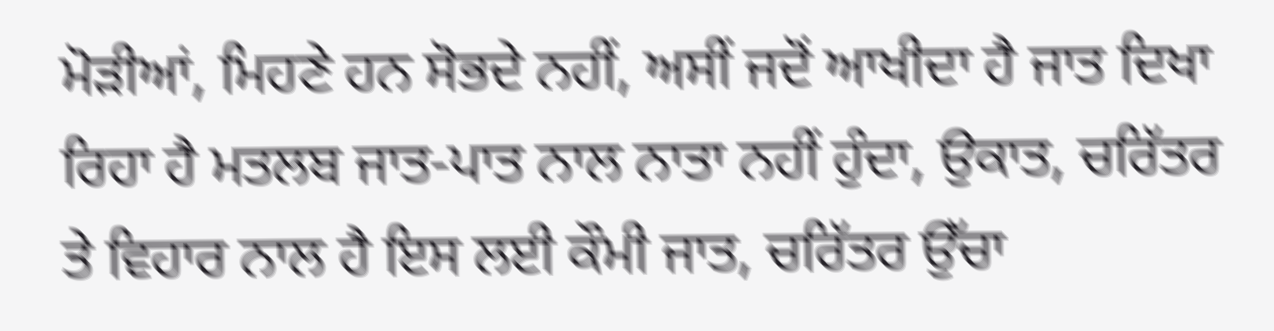ਮੋੜੀਆਂ, ਮਿਹਣੇ ਹਨ ਸੋਭਦੇ ਨਹੀਂ, ਅਸੀਂ ਜਦੋਂ ਆਖੀਦਾ ਹੈ ਜਾਤ ਦਿਖਾ ਰਿਹਾ ਹੈ ਮਤਲਬ ਜਾਤ-ਪਾਤ ਨਾਲ ਨਾਤਾ ਨਹੀਂ ਹੁੰਦਾ, ਉਕਾਤ, ਚਰਿੱਤਰ ਤੇ ਵਿਹਾਰ ਨਾਲ ਹੈ ਇਸ ਲਈ ਕੌਮੀ ਜਾਤ, ਚਰਿੱਤਰ ਉੱਚਾ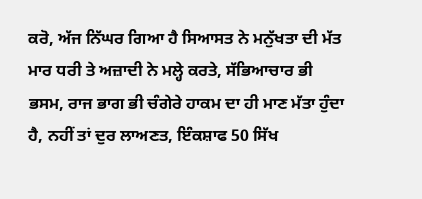ਕਰੋ, ਅੱਜ ਨਿੱਘਰ ਗਿਆ ਹੈ ਸਿਆਸਤ ਨੇ ਮਨੁੱਖਤਾ ਦੀ ਮੱਤ ਮਾਰ ਧਰੀ ਤੇ ਅਜ਼ਾਦੀ ਨੇ ਮਲ੍ਹੇ ਕਰਤੇ, ਸੱਭਿਆਚਾਰ ਭੀ ਭਸਮ, ਰਾਜ ਭਾਗ ਭੀ ਚੰਗੇਰੇ ਹਾਕਮ ਦਾ ਹੀ ਮਾਣ ਮੱਤਾ ਹੁੰਦਾ ਹੈ, ਨਹੀਂ ਤਾਂ ਦੁਰ ਲਾਅਣਤ, ਇੰਕਸ਼ਾਫ 50 ਸਿੱਖ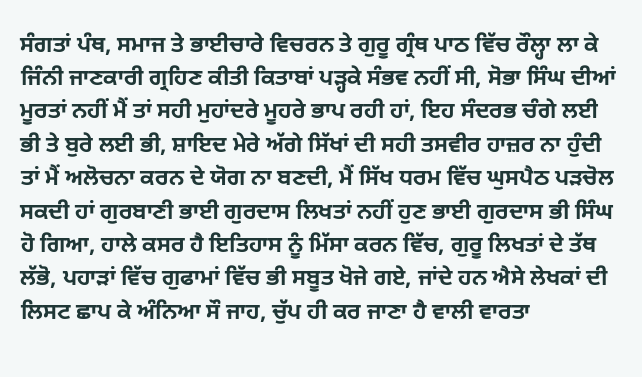ਸੰਗਤਾਂ ਪੰਥ, ਸਮਾਜ ਤੇ ਭਾਈਚਾਰੇ ਵਿਚਰਨ ਤੇ ਗੁਰੂ ਗ੍ਰੰਥ ਪਾਠ ਵਿੱਚ ਰੌਲ੍ਹਾ ਲਾ ਕੇ ਜਿੰਨੀ ਜਾਣਕਾਰੀ ਗ੍ਰਹਿਣ ਕੀਤੀ ਕਿਤਾਬਾਂ ਪੜ੍ਹਕੇ ਸੰਭਵ ਨਹੀਂ ਸੀ, ਸੋਭਾ ਸਿੰਘ ਦੀਆਂ ਮੂਰਤਾਂ ਨਹੀਂ ਮੈਂ ਤਾਂ ਸਹੀ ਮੁਹਾਂਦਰੇ ਮੂਹਰੇ ਭਾਪ ਰਹੀ ਹਾਂ, ਇਹ ਸੰਦਰਭ ਚੰਗੇ ਲਈ ਭੀ ਤੇ ਬੁਰੇ ਲਈ ਭੀ, ਸ਼ਾਇਦ ਮੇਰੇ ਅੱਗੇ ਸਿੱਖਾਂ ਦੀ ਸਹੀ ਤਸਵੀਰ ਹਾਜ਼ਰ ਨਾ ਹੁੰਦੀ ਤਾਂ ਮੈਂ ਅਲੋਚਨਾ ਕਰਨ ਦੇ ਯੋਗ ਨਾ ਬਣਦੀ, ਮੈਂ ਸਿੱਖ ਧਰਮ ਵਿੱਚ ਘੁਸਪੈਠ ਪੜਚੋਲ ਸਕਦੀ ਹਾਂ ਗੁਰਬਾਣੀ ਭਾਈ ਗੁਰਦਾਸ ਲਿਖਤਾਂ ਨਹੀਂ ਹੁਣ ਭਾਈ ਗੁਰਦਾਸ ਭੀ ਸਿੰਘ ਹੋ ਗਿਆ, ਹਾਲੇ ਕਸਰ ਹੈ ਇਤਿਹਾਸ ਨੂੰ ਮਿੱਸਾ ਕਰਨ ਵਿੱਚ, ਗੁਰੂ ਲਿਖਤਾਂ ਦੇ ਤੱਥ ਲੱਭੋ, ਪਹਾੜਾਂ ਵਿੱਚ ਗੁਫਾਮਾਂ ਵਿੱਚ ਭੀ ਸਬੂਤ ਖੋਜੇ ਗਏ, ਜਾਂਦੇ ਹਨ ਐਸੇ ਲੇਖਕਾਂ ਦੀ ਲਿਸਟ ਛਾਪ ਕੇ ਅੰਨਿਆ ਸੌ ਜਾਹ, ਚੁੱਪ ਹੀ ਕਰ ਜਾਣਾ ਹੈ ਵਾਲੀ ਵਾਰਤਾ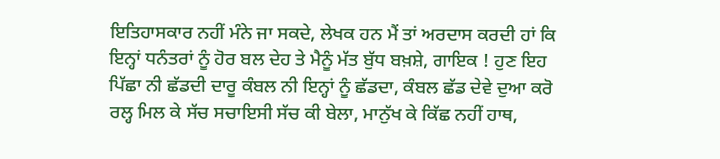ਇਤਿਹਾਸਕਾਰ ਨਹੀਂ ਮੰਨੇ ਜਾ ਸਕਦੇ, ਲੇਖਕ ਹਨ ਮੈਂ ਤਾਂ ਅਰਦਾਸ ਕਰਦੀ ਹਾਂ ਕਿ ਇਨ੍ਹਾਂ ਧਨੰਤਰਾਂ ਨੂੰ ਹੋਰ ਬਲ ਦੇਹ ਤੇ ਮੈਨੂੰ ਮੱਤ ਬੁੱਧ ਬਖ਼ਸ਼ੇ, ਗਾਇਕ ! ਹੁਣ ਇਹ ਪਿੱਛਾ ਨੀ ਛੱਡਦੀ ਦਾਰੂ ਕੰਬਲ ਨੀ ਇਨ੍ਹਾਂ ਨੂੰ ਛੱਡਦਾ, ਕੰਬਲ ਛੱਡ ਦੇਵੇ ਦੁਆ ਕਰੋ ਰਲ੍ਹ ਮਿਲ ਕੇ ਸੱਚ ਸਚਾਇਸੀ ਸੱਚ ਕੀ ਬੇਲਾ, ਮਾਨੁੱਖ ਕੇ ਕਿੱਛ ਨਹੀਂ ਹਾਥ,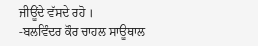ਜੀਊਂਦੇ ਵੱਸਦੇ ਰਹੋ ।
-ਬਲਵਿੰਦਰ ਕੌਰ ਚਾਹਲ ਸਾਊਥਾਲ